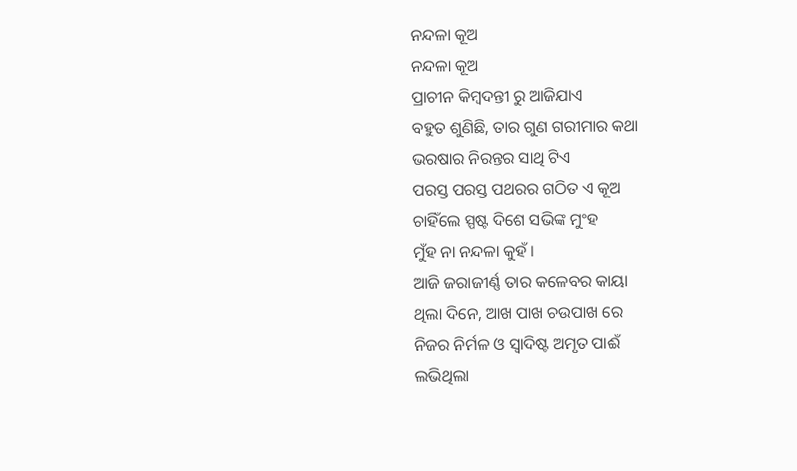ନନ୍ଦଳା କୂଅ
ନନ୍ଦଳା କୂଅ
ପ୍ରାଚୀନ କିମ୍ବଦନ୍ତୀ ରୁ ଆଜିଯାଏ
ବହୁତ ଶୁଣିଛି, ତାର ଗୁଣ ଗରୀମାର କଥା
ଭରଷାର ନିରନ୍ତର ସାଥି ଟିଏ
ପରସ୍ତ ପରସ୍ତ ପଥରର ଗଠିତ ଏ କୂଅ
ଚାହିଁଲେ ସ୍ପଷ୍ଟ ଦିଶେ ସଭିଙ୍କ ମୁଂହ
ମୁଁହ ନା ନନ୍ଦଳା କୁହଁ।
ଆଜି ଜରାଜୀର୍ଣ୍ଣ ତାର କଳେବର କାୟା
ଥିଲା ଦିନେ, ଆଖ ପାଖ ଚଉପାଖ ରେ
ନିଜର ନିର୍ମଳ ଓ ସ୍ୱାଦିଷ୍ଟ ଅମୃତ ପାଈଁ
ଲଭିଥିଲା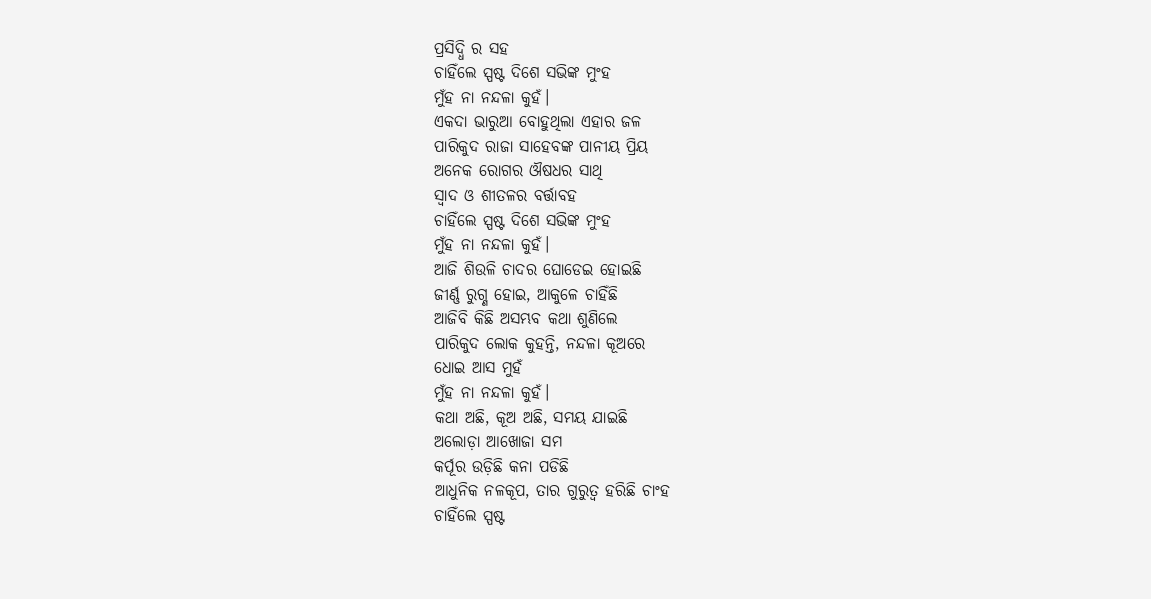ପ୍ରସିଦ୍ଧି ର ସହ
ଚାହିଁଲେ ସ୍ପଷ୍ଟ ଦିଶେ ସଭିଙ୍କ ମୁଂହ
ମୁଁହ ନା ନନ୍ଦଳା କୁହଁ।
ଏକଦା ଭାରୁଆ ବୋହୁଥିଲା ଏହାର ଜଳ
ପାରିକୁଦ ରାଜା ସାହେବଙ୍କ ପାନୀୟ ପ୍ରିୟ
ଅନେକ ରୋଗର ଔଷଧର ସାଥି
ସ୍ୱାଦ ଓ ଶୀତଳର ବର୍ତ୍ତାବହ
ଚାହିଁଲେ ସ୍ପଷ୍ଟ ଦିଶେ ସଭିଙ୍କ ମୁଂହ
ମୁଁହ ନା ନନ୍ଦଳା କୁହଁ।
ଆଜି ଶିଉଳି ଚାଦର ଘୋଡେଇ ହୋଇଛି
ଜୀର୍ଣ୍ଣ ରୁଗ୍ଣ ହୋଇ, ଆକୁଳେ ଚାହିଁଛି
ଆଜିବି କିଛି ଅସମ୍ଭବ କଥା ଶୁଣିଲେ
ପାରିକୁଦ ଲୋକ କୁହନ୍ତି, ନନ୍ଦଳା କୂଅରେ
ଧୋଇ ଆସ ମୁହଁ
ମୁଁହ ନା ନନ୍ଦଳା କୁହଁ।
କଥା ଅଛି, କୂଅ ଅଛି, ସମୟ ଯାଇଛି
ଅଲୋଡ଼ା ଆଖୋଜା ସମ
କର୍ପୂର ଉଡ଼ିଛି କନା ପଡିଛି
ଆଧୁନିକ ନଳକୂପ, ତାର ଗୁରୁତ୍ୱ ହରିଛି ଚାଂହ
ଚାହିଁଲେ ସ୍ପଷ୍ଟ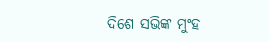ଦିଶେ ସଭିଙ୍କ ମୁଂହ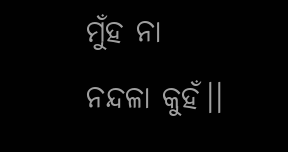ମୁଁହ ନା ନନ୍ଦଳା କୁହଁ।।